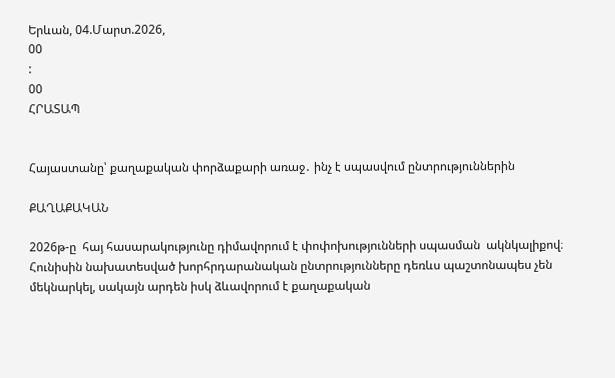Երևան, 04.Մարտ.2026,
00
:
00
ՀՐԱՏԱՊ


Հայաստանը՝ քաղաքական փորձաքարի առաջ․ ինչ է սպասվում ընտրություններին

ՔԱՂԱՔԱԿԱՆ

2026թ-ը  հայ հասարակությունը դիմավորում է փոփոխությունների սպասման  ակնկալիքով։ Հունիսին նախատեսված խորհրդարանական ընտրությունները դեռևս պաշտոնապես չեն մեկնարկել, սակայն արդեն իսկ ձևավորում է քաղաքական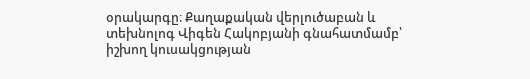օրակարգը։ Քաղաքական վերլուծաբան և տեխնոլոգ Վիգեն Հակոբյանի գնահատմամբ՝ իշխող կուսակցության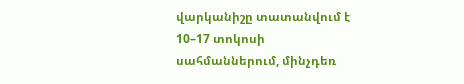վարկանիշը տատանվում է 10–17 տոկոսի սահմաններում, մինչդեռ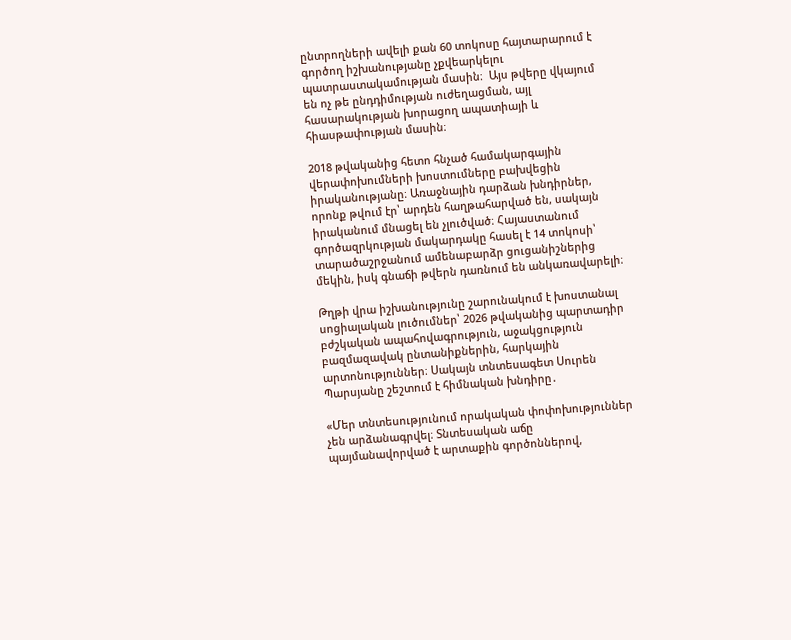ընտրողների ավելի քան 60 տոկոսը հայտարարում է գործող իշխանությանը չքվեարկելու պատրաստակամության մասին։  Այս թվերը վկայում են ոչ թե ընդդիմության ուժեղացման, այլ հասարակության խորացող ապատիայի և հիասթափության մասին։

2018 թվականից հետո հնչած համակարգային վերափոխումների խոստումները բախվեցին իրականությանը։ Առաջնային դարձան խնդիրներ, որոնք թվում էր՝ արդեն հաղթահարված են, սակայն իրականում մնացել են չլուծված։ Հայաստանում գործազրկության մակարդակը հասել է 14 տոկոսի՝ տարածաշրջանում ամենաբարձր ցուցանիշներից մեկին, իսկ գնաճի թվերն դառնում են անկառավարելի։

Թղթի վրա իշխանությունը շարունակում է խոստանալ սոցիալական լուծումներ՝ 2026 թվականից պարտադիր բժշկական ապահովագրություն, աջակցություն բազմազավակ ընտանիքներին, հարկային արտոնություններ։ Սակայն տնտեսագետ Սուրեն Պարսյանը շեշտում է հիմնական խնդիրը․

«Մեր տնտեսությունում որակական փոփոխություններ չեն արձանագրվել։ Տնտեսական աճը պայմանավորված է արտաքին գործոններով,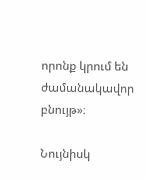որոնք կրում են ժամանակավոր բնույթ»։

Նույնիսկ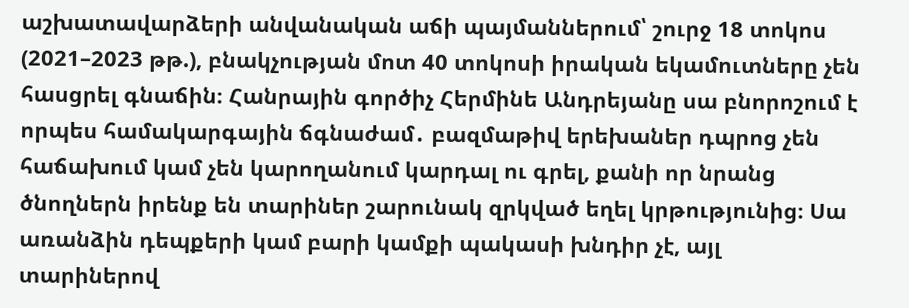աշխատավարձերի անվանական աճի պայմաններում՝ շուրջ 18 տոկոս (2021–2023 թթ.), բնակչության մոտ 40 տոկոսի իրական եկամուտները չեն հասցրել գնաճին։ Հանրային գործիչ Հերմինե Անդրեյանը սա բնորոշում է որպես համակարգային ճգնաժամ․ բազմաթիվ երեխաներ դպրոց չեն հաճախում կամ չեն կարողանում կարդալ ու գրել, քանի որ նրանց ծնողներն իրենք են տարիներ շարունակ զրկված եղել կրթությունից։ Սա առանձին դեպքերի կամ բարի կամքի պակասի խնդիր չէ, այլ տարիներով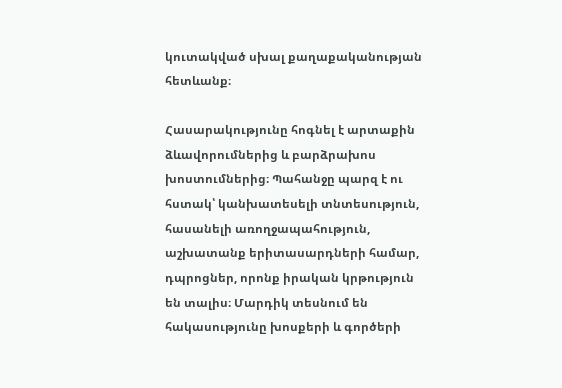կուտակված սխալ քաղաքականության հետևանք։

Հասարակությունը հոգնել է արտաքին ձևավորումներից և բարձրախոս խոստումներից։ Պահանջը պարզ է ու հստակ՝ կանխատեսելի տնտեսություն, հասանելի առողջապահություն, աշխատանք երիտասարդների համար, դպրոցներ, որոնք իրական կրթություն են տալիս։ Մարդիկ տեսնում են հակասությունը խոսքերի և գործերի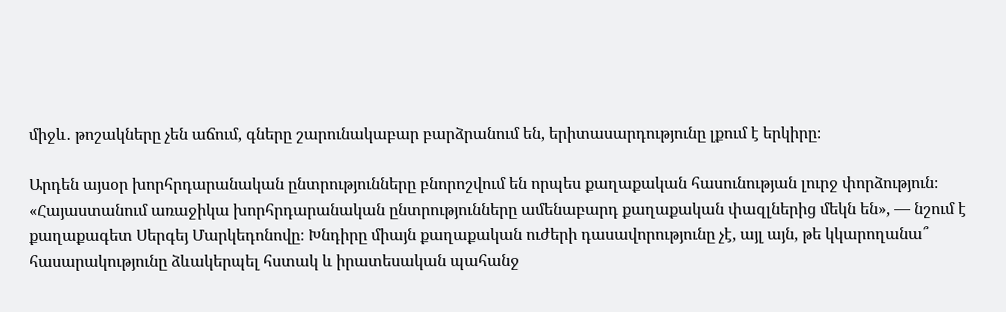միջև․ թոշակները չեն աճում, գները շարունակաբար բարձրանում են, երիտասարդությունը լքում է երկիրը։

Արդեն այսօր խորհրդարանական ընտրությունները բնորոշվում են որպես քաղաքական հասունության լուրջ փորձություն։ «Հայաստանում առաջիկա խորհրդարանական ընտրությունները ամենաբարդ քաղաքական փազլներից մեկն են», — նշում է քաղաքագետ Սերգեյ Մարկեդոնովը։ Խնդիրը միայն քաղաքական ուժերի դասավորությունը չէ, այլ այն, թե կկարողանա՞ հասարակությունը ձևակերպել հստակ և իրատեսական պահանջ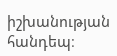իշխանության հանդեպ։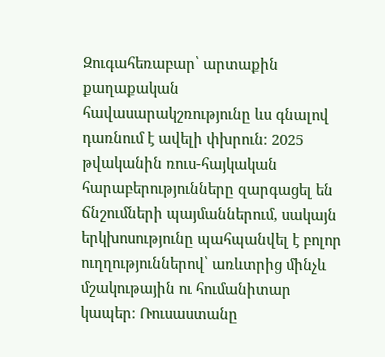Զուգահեռաբար՝ արտաքին քաղաքական հավասարակշռությունը ևս գնալով դառնում է ավելի փխրուն։ 2025 թվականին ռուս-հայկական հարաբերությունները զարգացել են ճնշումների պայմաններում, սակայն երկխոսությունը պահպանվել է բոլոր ուղղություններով՝ առևտրից մինչև մշակութային ու հումանիտար կապեր։ Ռուսաստանը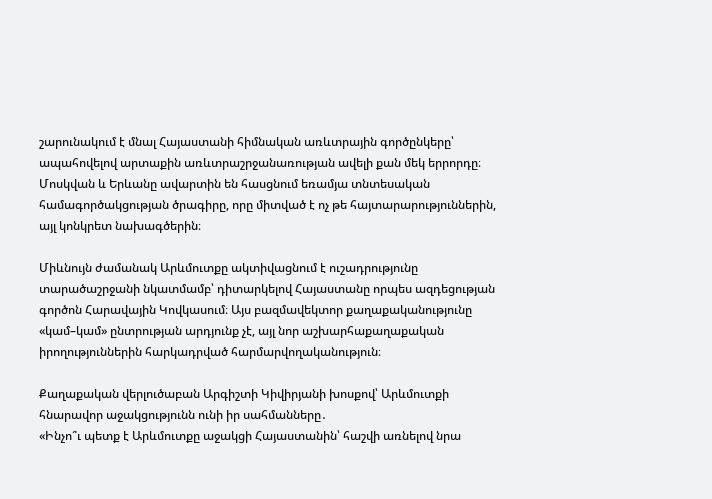շարունակում է մնալ Հայաստանի հիմնական առևտրային գործընկերը՝ ապահովելով արտաքին առևտրաշրջանառության ավելի քան մեկ երրորդը։ Մոսկվան և Երևանը ավարտին են հասցնում եռամյա տնտեսական համագործակցության ծրագիրը, որը միտված է ոչ թե հայտարարություններին, այլ կոնկրետ նախագծերին։

Միևնույն ժամանակ Արևմուտքը ակտիվացնում է ուշադրությունը տարածաշրջանի նկատմամբ՝ դիտարկելով Հայաստանը որպես ազդեցության գործոն Հարավային Կովկասում։ Այս բազմավեկտոր քաղաքականությունը «կամ–կամ» ընտրության արդյունք չէ, այլ նոր աշխարհաքաղաքական իրողություններին հարկադրված հարմարվողականություն։

Քաղաքական վերլուծաբան Արգիշտի Կիվիրյանի խոսքով՝ Արևմուտքի հնարավոր աջակցությունն ունի իր սահմանները․
«Ինչո՞ւ պետք է Արևմուտքը աջակցի Հայաստանին՝ հաշվի առնելով նրա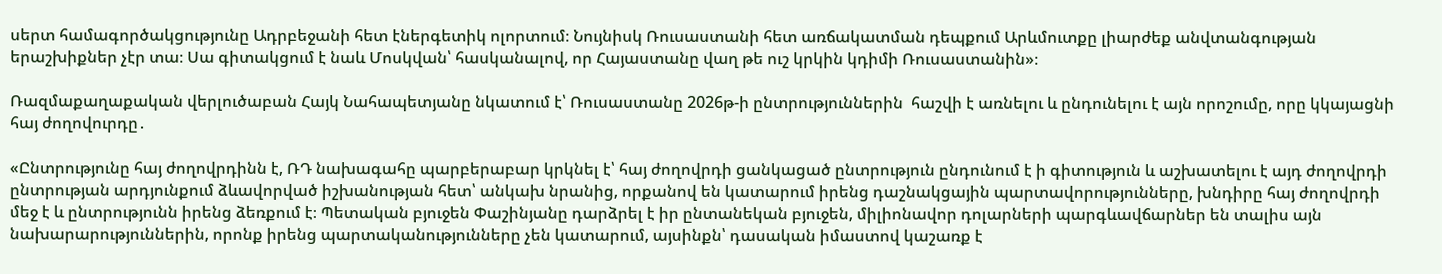սերտ համագործակցությունը Ադրբեջանի հետ էներգետիկ ոլորտում։ Նույնիսկ Ռուսաստանի հետ առճակատման դեպքում Արևմուտքը լիարժեք անվտանգության երաշխիքներ չէր տա։ Սա գիտակցում է նաև Մոսկվան՝ հասկանալով, որ Հայաստանը վաղ թե ուշ կրկին կդիմի Ռուսաստանին»։

Ռազմաքաղաքական վերլուծաբան Հայկ Նահապետյանը նկատում է՝ Ռուսաստանը 2026թ-ի ընտրություններին  հաշվի է առնելու և ընդունելու է այն որոշումը, որը կկայացնի հայ ժողովուրդը․

«Ընտրությունը հայ ժողովրդինն է, ՌԴ նախագահը պարբերաբար կրկնել է՝ հայ ժողովրդի ցանկացած ընտրություն ընդունում է ի գիտություն և աշխատելու է այդ ժողովրդի ընտրության արդյունքում ձևավորված իշխանության հետ՝ անկախ նրանից, որքանով են կատարում իրենց դաշնակցային պարտավորությունները, խնդիրը հայ ժողովրդի մեջ է և ընտրությունն իրենց ձեռքում է։ Պետական բյուջեն Փաշինյանը դարձրել է իր ընտանեկան բյուջեն, միլիոնավոր դոլարների պարգևավճարներ են տալիս այն նախարարություններին, որոնք իրենց պարտականությունները չեն կատարում, այսինքն՝ դասական իմաստով կաշառք է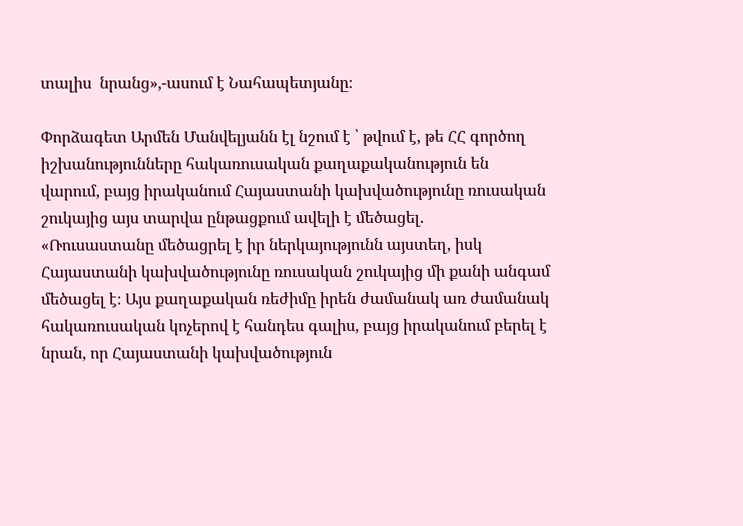տալիս  նրանց»,-ասում է Նահապետյանը։

Փորձագետ Արմեն Մանվելյանն էլ նշում է ՝ թվում է, թե ՀՀ գործող իշխանությունները հակառուսական քաղաքականություն են վարում, բայց իրականում Հայաստանի կախվածությունը ռուսական շուկայից այս տարվա ընթացքում ավելի է մեծացել․
«Ռուսաստանը մեծացրել է իր ներկայությունն այստեղ, իսկ Հայաստանի կախվածությունը ռուսական շուկայից մի քանի անգամ մեծացել է։ Այս քաղաքական ռեժիմը իրեն ժամանակ առ ժամանակ հակառուսական կոչերով է հանդես գալիս, բայց իրականում բերել է նրան, որ Հայաստանի կախվածություն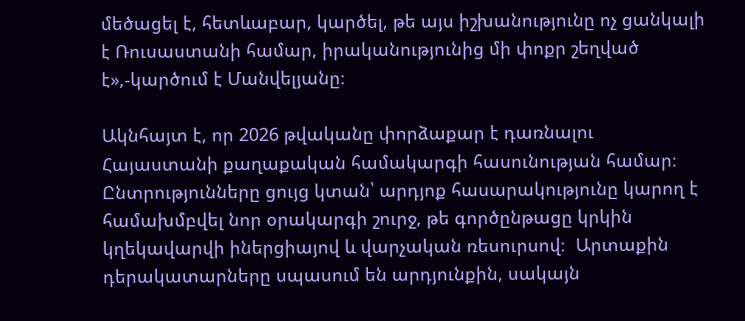մեծացել է, հետևաբար, կարծել, թե այս իշխանությունը ոչ ցանկալի է Ռուսաստանի համար, իրականությունից մի փոքր շեղված է»,-կարծում է Մանվելյանը։

Ակնհայտ է, որ 2026 թվականը փորձաքար է դառնալու Հայաստանի քաղաքական համակարգի հասունության համար։ Ընտրությունները ցույց կտան՝ արդյոք հասարակությունը կարող է համախմբվել նոր օրակարգի շուրջ, թե գործընթացը կրկին կղեկավարվի իներցիայով և վարչական ռեսուրսով։  Արտաքին դերակատարները սպասում են արդյունքին, սակայն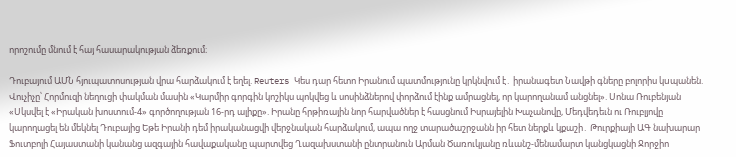որոշումը մնում է հայ հասարակության ձեռքում։

Դուբայում ԱՄՆ հյուպատոսության վրա հարձակում է եղել. Reuters Կես դար հետո Իրանում պատմությունը կրկնվում է․ իրանագետ Նավթի գները բոլորիս կuպանեն. Վուչիչը՝ Հորմուզի նեղուցի փակման մասին «Կարմիր գորգին կոշիկս պոկվեց և սոսինձներով փորձում էինք ամրացնել, որ կարողանամ անցնել». Սոնա Ռուբենյան «Սկսվել է «Իրական խոստում-4» գործողության 16-րդ ալիքը». Իրանը հրթիռային նոր հարվածներ է հասցնում Իսրայելին Խաչանովը, Մեդվեդեւն ու Ռուբլյովը կարողացել են մեկնել Դուբայից Եթե Իրանի դեմ իրականացվի վերջնական հարձակում, ապա ողջ տարածաշրջանն իր հետ ներքև կքաշի․ Թուրքիայի ԱԳ նախարար Ֆուտբոլի Հայաստանի կանանց ազգային հավաքականը պարտվեց Ղազախստանի ընտրանուն Արման Ծառուկյանը ռևանշ-մենամարտ կանցկացնի Ջորջիո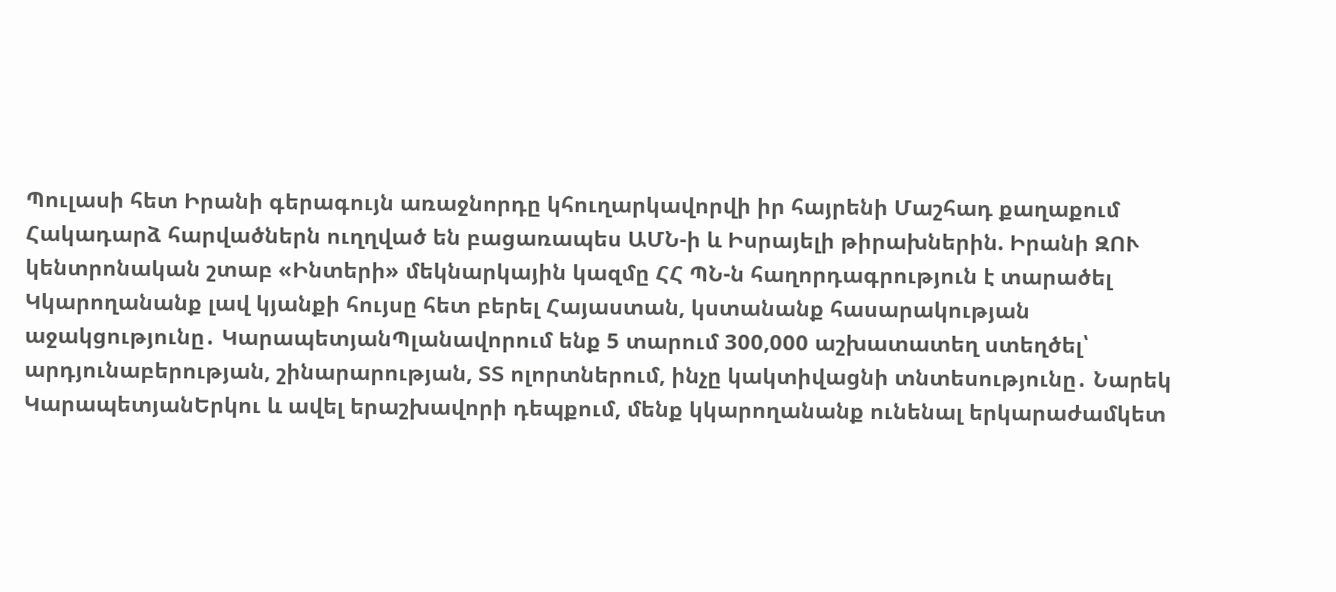Պուլասի հետ Իրանի գերագույն առաջնորդը կհուղարկավորվի իր հայրենի Մաշհադ քաղաքում Հակադարձ հարվածներն ուղղված են բացառապես ԱՄՆ-ի և Իսրայելի թիրախներին. Իրանի ԶՈՒ կենտրոնական շտաբ «Ինտերի» մեկնարկային կազմը ՀՀ ՊՆ-ն հաղորդագրություն է տարածել Կկարողանանք լավ կյանքի հույսը հետ բերել Հայաստան, կստանանք հասարակության աջակցությունը․ ԿարապետյանՊլանավորում ենք 5 տարում 300,000 աշխատատեղ ստեղծել՝ արդյունաբերության, շինարարության, ՏՏ ոլորտներում, ինչը կակտիվացնի տնտեսությունը․ Նարեկ ԿարապետյանԵրկու և ավել երաշխավորի դեպքում, մենք կկարողանանք ունենալ երկարաժամկետ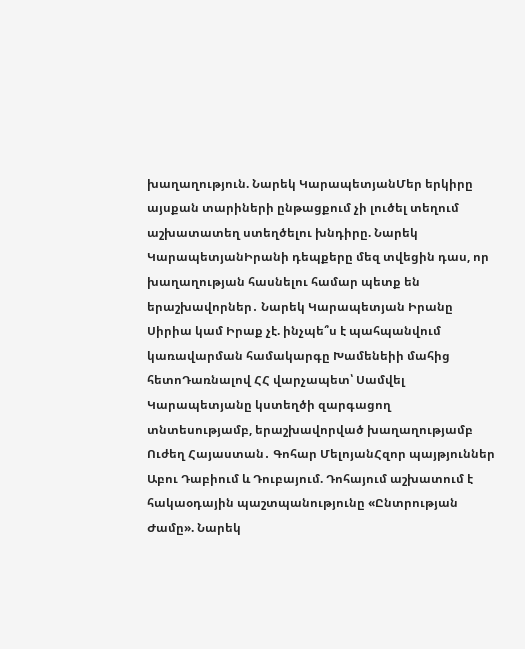խաղաղություն. Նարեկ ԿարապետյանՄեր երկիրը այսքան տարիների ընթացքում չի լուծել տեղում աշխատատեղ ստեղծելու խնդիրը. Նարեկ ԿարապետյանԻրանի դեպքերը մեզ տվեցին դաս, որ խաղաղության հասնելու համար պետք են երաշխավորներ․ Նարեկ Կարապետյան Իրանը Սիրիա կամ Իրաք չէ. ինչպե՞ս է պահպանվում կառավարման համակարգը Խամենեիի մահից հետոԴառնալով ՀՀ վարչապետ՝ Սամվել Կարապետյանը կստեղծի զարգացող տնտեսությամբ, երաշխավորված խաղաղությամբ Ուժեղ Հայաստան․ Գոհար ՄելոյանՀզոր պայթյուններ Աբու Դաբիում և Դուբայում. Դոհայում աշխատում է հակաօդային պաշտպանությունը «Ընտրության Ժամը». Նարեկ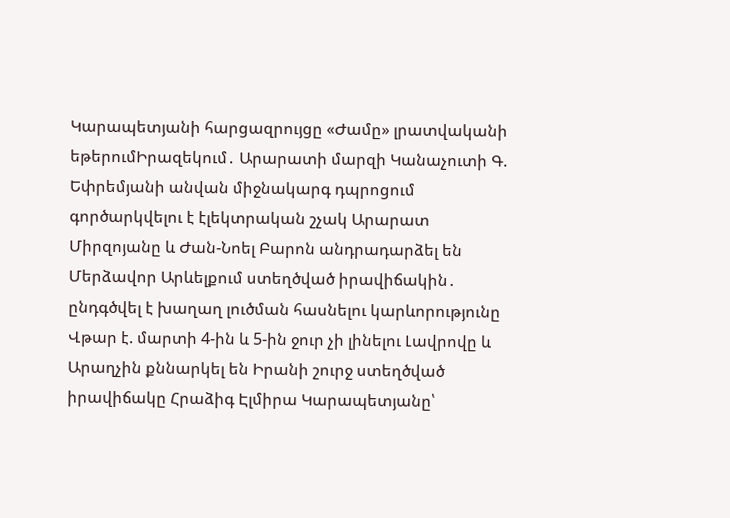Կարապետյանի հարցազրույցը «Ժամը» լրատվականի եթերումԻրազեկում․ Արարատի մարզի Կանաչուտի Գ. Եփրեմյանի անվան միջնակարգ դպրոցում գործարկվելու է էլեկտրական շչակ Արարատ Միրզոյանը և Ժան-Նոել Բարոն անդրադարձել են Մերձավոր Արևելքում ստեղծված իրավիճակին․ ընդգծվել է խաղաղ լուծման հասնելու կարևորությունը Վթար է. մարտի 4-ին և 5-ին ջուր չի լինելու Լավրովը և Արաղչին քննարկել են Իրանի շուրջ ստեղծված իրավիճակը Հրաձիգ Էլմիրա Կարապետյանը՝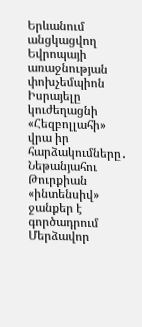Երևանում անցկացվող Եվրոպայի առաջնության փոխչեմպիոն Իսրայելը կուժեղացնի «Հեզբոլլահի» վրա իր հարձակումները․ Նեթանյահու Թուրքիան «ինտենսիվ» ջանքեր է գործադրում Մերձավոր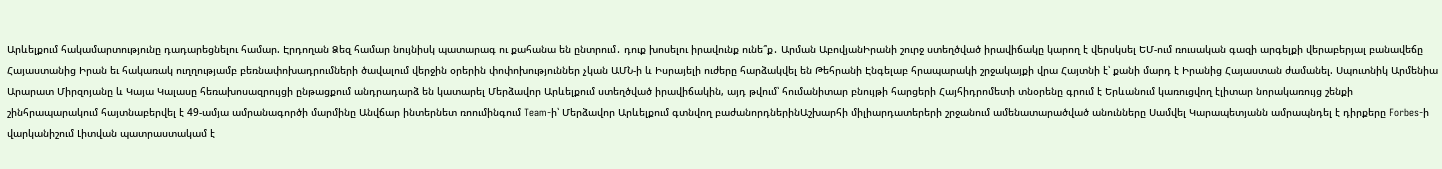Արևելքում հակամարտությունը դադարեցնելու համար. Էրդողան Ձեզ համար նույնիսկ պատարագ ու քահանա են ընտրում․ դուք խոսելու իրավունք ունե՞ք․ Արման ԱբովյանԻրանի շուրջ ստեղծված իրավիճակը կարող է վերսկսել ԵՄ-ում ռուսական գազի արգելքի վերաբերյալ բանավեճը Հայաստանից Իրան եւ հակառակ ուղղությամբ բեռնափոխադրումների ծավալում վերջին օրերին փոփոխություններ չկան ԱՄՆ-ի և Իսրայելի ուժերը հարձակվել են Թեհրանի Էնգելաբ հրապարակի շրջակայքի վրա Հայտնի է՝ քանի մարդ է Իրանից Հայաստան ժամանել. Սպուտնիկ Արմենիա Արարատ Միրզոյանը և Կայա Կալասը հեռախոսազրույցի ընթացքում անդրադարձ են կատարել Մերձավոր Արևելքում ստեղծված իրավիճակին, այդ թվում՝ հումանիտար բնույթի հարցերի Հայհիդրոմետի տնօրենը գրում է Երևանում կառուցվող էլիտար նորակառույց շենքի շինհրապարակում հայտնաբերվել է 49-ամյա ամրանագործի մարմինը Անվճար ինտերնետ ռոումինգում Team-ի՝ Մերձավոր Արևելքում գտնվող բաժանորդներինԱշխարհի միլիարդատերերի շրջանում ամենատարածված անունները Սամվել Կարապետյանն ամրապնդել է դիրքերը Forbes-ի վարկանիշում Լիտվան պատրաստակամ է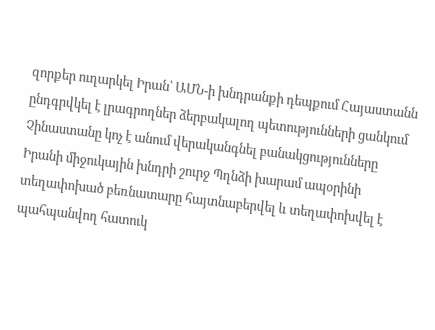զորքեր ուղարկել Իրան՝ ԱՄՆ-ի խնդրանքի դեպքում Հայաստանն ընդգրվկել է լրագրողներ ձերբակալող պետությունների ցանկում Չինաստանը կոչ է անում վերականգնել բանակցությունները Իրանի միջուկային խնդրի շուրջ Պղնձի խարամ ապօրինի տեղափոխած բեռնատարը հայտնաբերվել և տեղափոխվել է պահպանվող հատուկ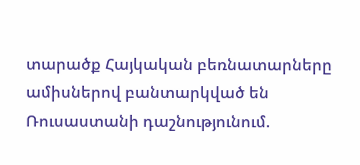տարածք Հայկական բեռնատարները ամիսներով բանտարկված են Ռուսաստանի դաշնությունում.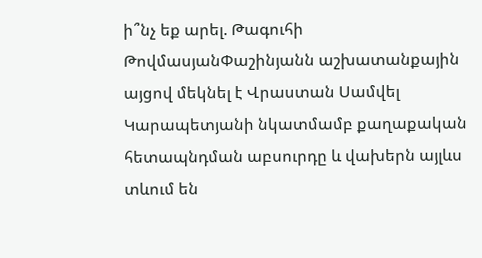ի՞նչ եք արել. Թագուհի ԹովմասյանՓաշինյանն աշխատանքային այցով մեկնել է Վրաստան Սամվել Կարապետյանի նկատմամբ քաղաքական հետապնդման աբսուրդը և վախերն այլևս տևում են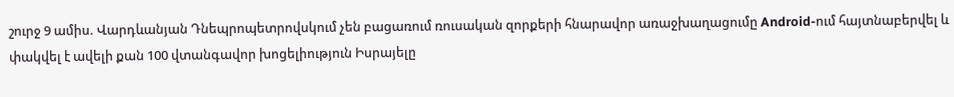շուրջ 9 ամիս. Վարդևանյան Դնեպրոպետրովսկում չեն բացառում ռուսական զորքերի հնարավոր առաջխաղացումը Android-ում հայտնաբերվել և փակվել է ավելի քան 100 վտանգավոր խոցելիություն Իսրայելը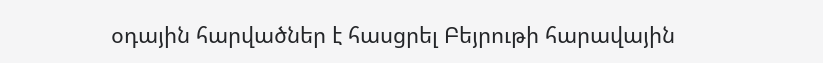օդային հարվածներ է հասցրել Բեյրութի հարավային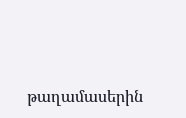թաղամասերին